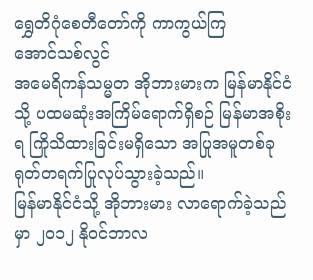ရွှေတိဂုံစေတီတော်ကို ကာကွယ်ကြ
အောင်သစ်လွင်
အမေရိကန်သမ္မတ အိုဘားမားက မြန်မာနိုင်ငံသို့ ပထမဆုံးအကြိမ်ရောက်ရှိစဉ် မြန်မာအစိုးရ ကြိုသိထားခြင်းမရှိသော အပြုအမူတစ်ခု ရုတ်တရက်ပြုလုပ်သွားခဲ့သည်။
မြန်မာနိုင်ငံသို့ အိုဘားမား လာရောက်ခဲ့သည်မှာ ၂၀၁၂ နိုဝင်ဘာလ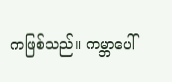ကဖြစ်သည်။ ကမ္ဘာပေါ်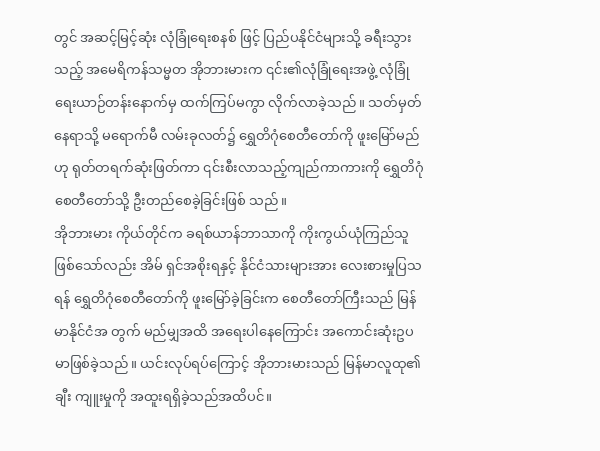တွင် အဆင့်မြင့်ဆုံး လုံခြုံရေးစနစ် ဖြင့် ပြည်ပနိုင်ငံများသို့ ခရီးသွားသည့် အမေရိကန်သမ္မတ အိုဘားမားက ၎င်း၏လုံခြုံရေးအဖွဲ့ လုံခြုံရေးယာဉ်တန်းနောက်မှ ထက်ကြပ်မကွာ လိုက်လာခဲ့သည်။ သတ်မှတ်နေရာသို့ မရောက်မီ လမ်းခုလတ်၌ ရွှေတိဂုံစေတီတော်ကို ဖူးမြော်မည်ဟု ရုတ်တရက်ဆုံးဖြတ်ကာ ၎င်းစီးလာသည့်ကျည်ကာကားကို ရွှေတိဂုံစေတီတော်သို့ ဦးတည်စေခဲ့ခြင်းဖြစ် သည်။
အိုဘားမား ကိုယ်တိုင်က ခရစ်ယာန်ဘာသာကို ကိုးကွယ်ယုံကြည်သူဖြစ်သော်လည်း အိမ် ရှင်အစိုးရနှင့် နိုင်ငံသားများအား လေးစားမှုပြသရန် ရွှေတိဂုံစေတီတော်ကို ဖူးမြော်ခဲ့ခြင်းက စေတီတော်ကြီးသည် မြန်မာနိုင်ငံအ တွက် မည်မျှအထိ အရေးပါနေကြောင်း အကောင်းဆုံးဥပမာဖြစ်ခဲ့သည်။ ယင်းလုပ်ရပ်ကြောင့် အိုဘားမားသည် မြန်မာလူထု၏ ချီး ကျူးမှုကို အထူးရရှိခဲ့သည်အထိပင်။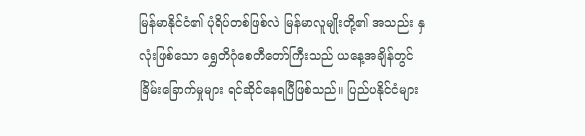မြန်မာနိုင်ငံ၏ ပုံရိပ်တစ်ဖြစ်လဲ မြန်မာလူမျိုးတို့၏ အသည်း နှလုံးဖြစ်သော ရွှေတိဂုံစေတီတော်ကြီးသည် ယနေ့အချိန်တွင် ခြိမ်းခြောက်မှုများ ရင်ဆိုင်နေရပြီဖြစ်သည်။ ပြည်ပနိုင်ငံများ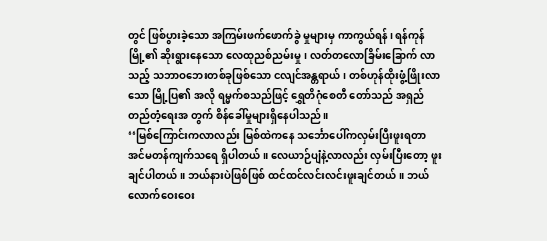တွင် ဖြစ်ပွားခဲ့သော အကြမ်းဖက်ဖောက်ခွဲ မှုများမှ ကာကွယ်ရန်၊ ရန်ကုန်မြို့၏ ဆိုးရွားနေသော လေထုညစ်ညမ်းမှု၊ လတ်တလောခြိမ်းခြောက် လာသည့် သဘာဝဘေးတစ်ခုဖြစ်သော ငလျင်အန္တရာယ်၊ တစ်ဟုန်ထိုးဖွံ့ဖြိုးလာသော မြို့ပြ၏ အလို ရမ္မက်စသည်ဖြင့် ရွှေတိဂုံစေတီ တော်သည် အရှည်တည်တံ့ရေးအ တွက် စိန်ခေါ်မှုများရှိနေပါသည်။
‘‘မြစ်ကြောင်းကလာလည်း မြစ်ထဲကနေ သင်္ဘောပေါ်ကလှမ်းပြီးဖူးရတာ အင်မတန်ကျက်သရေ ရှိပါတယ်။ လေယာဉ်ပျံနဲ့လာလည်း လှမ်းပြီးတော့ ဖူးချင်ပါတယ်။ ဘယ်နားပဲဖြစ်ဖြစ် ထင်ထင်လင်းလင်းဖူးချင်တယ်။ ဘယ်လောက်ဝေးဝေး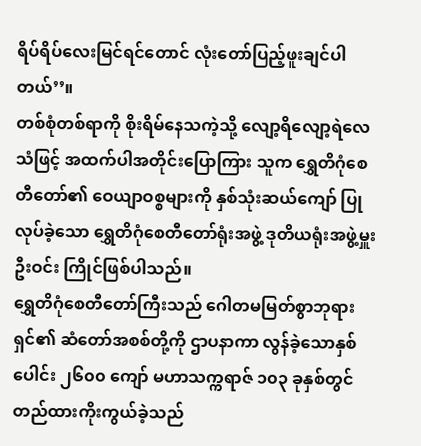ရိပ်ရိပ်လေးမြင်ရင်တောင် လုံးတော်ပြည့်ဖူးချင်ပါ တယ်’’။
တစ်စုံတစ်ရာကို စိုးရိမ်နေသကဲ့သို့ လျော့ရိလျော့ရဲလေသံဖြင့် အထက်ပါအတိုင်းပြောကြား သူက ရွှေတိဂုံစေတီတော်၏ ဝေယျာဝစ္စများကို နှစ်သုံးဆယ်ကျော် ပြုလုပ်ခဲ့သော ရွှေတိဂုံစေတီတော်ရုံးအဖွဲ့ ဒုတိယရုံးအဖွဲ့မှူး ဦးဝင်း ကြိုင်ဖြစ်ပါသည်။
ရွှေတိဂုံစေတီတော်ကြီးသည် ဂေါတမမြတ်စွာဘုရားရှင်၏ ဆံတော်အစစ်တို့ကို ဌာပနာကာ လွန်ခဲ့သောနှစ်ပေါင်း ၂၆၀၀ ကျော် မဟာသက္ကရာဇ် ၁၀၃ ခုနှစ်တွင် တည်ထားကိုးကွယ်ခဲ့သည်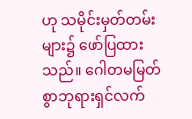ဟု သမိုင်းမှတ်တမ်းများ၌ ဖော်ပြထား သည်။ ဂေါတမမြတ်စွာဘုရားရှင်လက်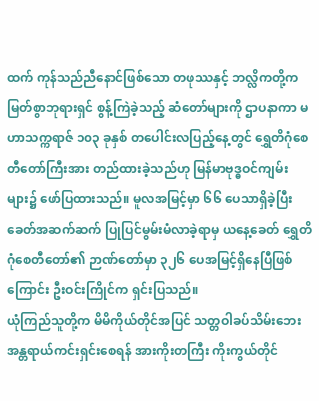ထက် ကုန်သည်ညီနောင်ဖြစ်သော တဖုဿနှင့် ဘလ္လိကတို့က မြတ်စွာဘုရားရှင် စွန့်ကြဲခဲ့သည့် ဆံတော်များကို ဌာပနာကာ မဟာသက္ကရာဇ် ၁၀၃ ခုနှစ် တပေါင်းလပြည့်နေ့တွင် ရွှေတိဂုံစေတီတော်ကြီးအား တည်ထားခဲ့သည်ဟု မြန်မာဗုဒ္ဓဝင်ကျမ်းများ၌ ဖော်ပြထားသည်။ မူလအမြင့်မှာ ၆၆ ပေသာရှိခဲ့ပြီး ခေတ်အဆက်ဆက် ပြုပြင်မွမ်းမံလာခဲ့ရာမှ ယနေ့ခေတ် ရွှေတိဂုံစေတီတော်၏ ဉာဏ်တော်မှာ ၃၂၆ ပေအမြင့်ရှိနေပြီဖြစ်ကြောင်း ဦးဝင်းကြိုင်က ရှင်းပြသည်။
ယုံကြည်သူတို့က မိမိကိုယ်တိုင်အပြင် သတ္တဝါခပ်သိမ်းဘေးအန္တရာယ်ကင်းရှင်းစေရန် အားကိုးတကြီး ကိုးကွယ်တိုင်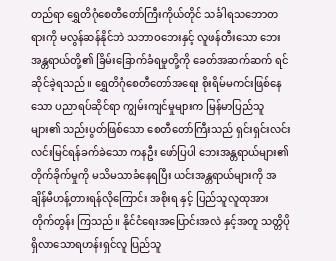တည်ရာ ရွှေတိဂုံစေတီတော်ကြီးကိုယ်တိုင် သင်္ခါရသဘောတရားကို မလွန်ဆန်နိုင်ဘဲ သဘာဝဘေးနှင့် လူဖန်တီးသော ဘေးအန္တရာယ်တို့၏ ခြိမ်းခြောက်ခံရမှုတို့ကို ခေတ်အဆက်ဆက် ရင်ဆိုင်ခဲ့ရသည်။ ရွှေတိဂုံစေတီတော်အရေး စိုးရိမ်မကင်းဖြစ်နေသော ပညာရပ်ဆိုင်ရာ ကျွမ်းကျင်မှုများက မြန်မာပြည်သူများ၏ သည်းပွတ်ဖြစ်သော စေတီတော်ကြီးသည် ရှင်းရှင်းလင်းလင်းမြင်ရန်ခက်ခဲသော ကနဦး ဖော်ပြပါ ဘေးအန္တရာယ်များ၏ တိုက်ခိုက်မှုကို မသိမသာခံနေရပြီး ယင်းအန္တရာယ်များကို အချိန်မီဟန့်တားရန်လိုကြောင်း အစိုးရ နှင့် ပြည်သူလူထုအား တိုက်တွန်း ကြသည်။ နိုင်ငံရေးအပြောင်းအလဲ နှင့်အတူ သတ္တိပိုရှိလာသောရဟန်းရှင်လူ ပြည်သူ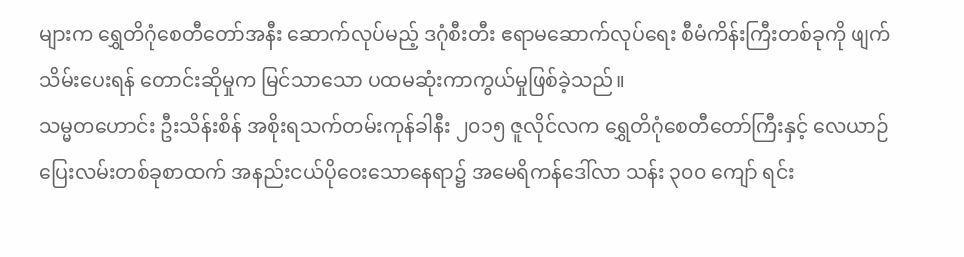များက ရွှေတိဂုံစေတီတော်အနီး ဆောက်လုပ်မည့် ဒဂုံစီးတီး ဧရာမဆောက်လုပ်ရေး စီမံကိန်းကြီးတစ်ခုကို ဖျက်သိမ်းပေးရန် တောင်းဆိုမှုက မြင်သာသော ပထမဆုံးကာကွယ်မှုဖြစ်ခဲ့သည်။
သမ္မတဟောင်း ဦးသိန်းစိန် အစိုးရသက်တမ်းကုန်ခါနီး ၂၀၁၅ ဇူလိုင်လက ရွှေတိဂုံစေတီတော်ကြီးနှင့် လေယာဉ်ပြေးလမ်းတစ်ခုစာထက် အနည်းငယ်ပိုဝေးသောနေရာ၌ အမေရိကန်ဒေါ်လာ သန်း ၃၀၀ ကျော် ရင်း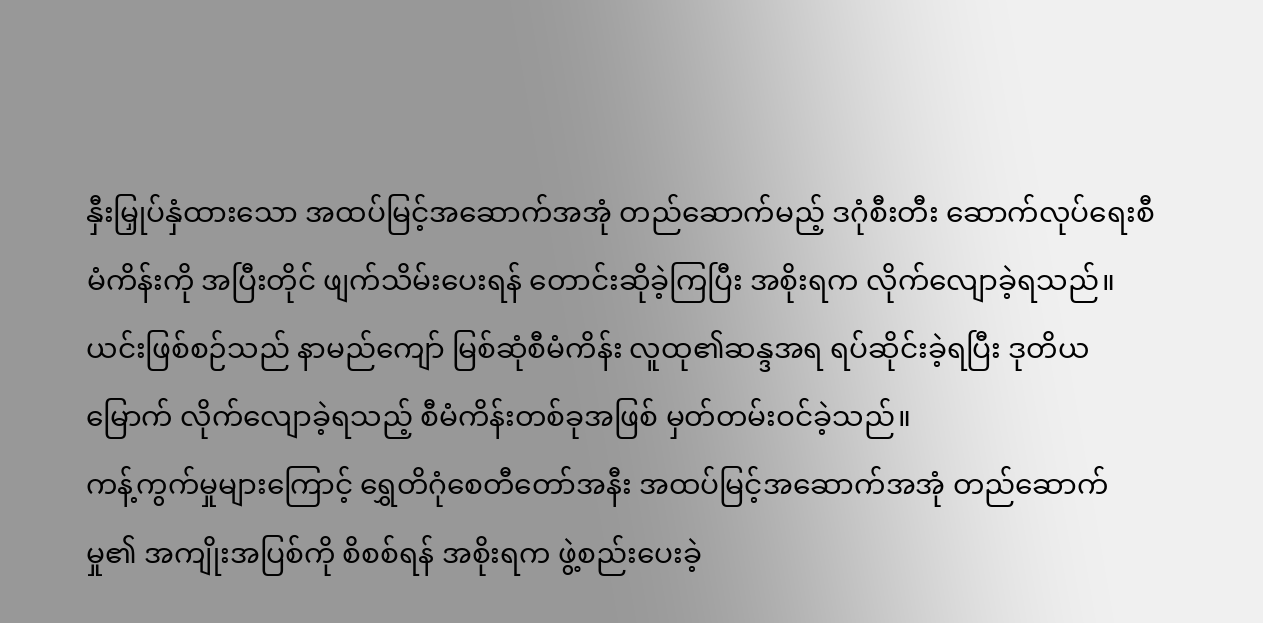နှီးမြှုပ်နှံထားသော အထပ်မြင့်အဆောက်အအုံ တည်ဆောက်မည့် ဒဂုံစီးတီး ဆောက်လုပ်ရေးစီမံကိန်းကို အပြီးတိုင် ဖျက်သိမ်းပေးရန် တောင်းဆိုခဲ့ကြပြီး အစိုးရက လိုက်လျောခဲ့ရသည်။ ယင်းဖြစ်စဉ်သည် နာမည်ကျော် မြစ်ဆုံစီမံကိန်း လူထု၏ဆန္ဒအရ ရပ်ဆိုင်းခဲ့ရပြီး ဒုတိယမြောက် လိုက်လျောခဲ့ရသည့် စီမံကိန်းတစ်ခုအဖြစ် မှတ်တမ်းဝင်ခဲ့သည်။
ကန့်ကွက်မှုများကြောင့် ရွှေတိဂုံစေတီတော်အနီး အထပ်မြင့်အဆောက်အအုံ တည်ဆောက်မှု၏ အကျိုးအပြစ်ကို စိစစ်ရန် အစိုးရက ဖွဲ့စည်းပေးခဲ့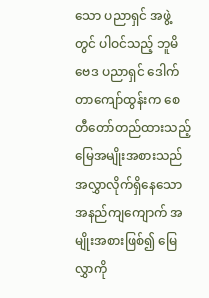သော ပညာရှင် အဖွဲ့တွင် ပါဝင်သည့် ဘူမိဗေဒ ပညာရှင် ဒေါက်တာကျော်ထွန်းက စေတီတော်တည်ထားသည့် မြေအမျိုးအစားသည် အလွှာလိုက်ရှိနေသော အနည်ကျကျောက် အ မျိုးအစားဖြစ်၍ မြေလွှာကို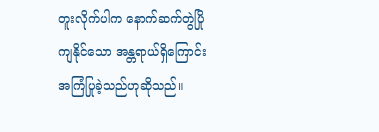တူးလိုက်ပါက နောက်ဆက်တွဲပြိုကျနိုင်သော အန္တရာယ်ရှိကြောင်း အကြံပြုခဲ့သည်ဟုဆိုသည်။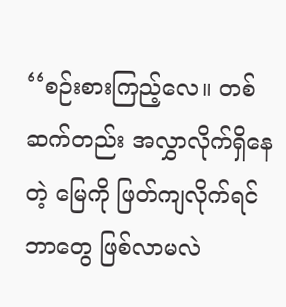‘‘စဉ်းစားကြည့်လေ။ တစ်ဆက်တည်း အလွှာလိုက်ရှိနေတဲ့ မြေကို ဖြတ်ကျလိုက်ရင် ဘာတွေ ဖြစ်လာမလဲ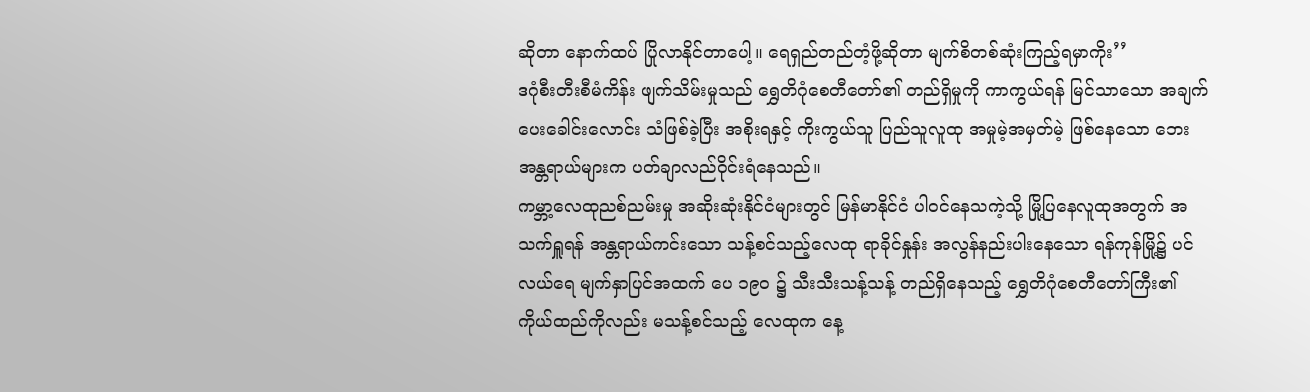ဆိုတာ နောက်ထပ် ပြိုလာနိုင်တာပေါ့။ ရေရှည်တည်တံ့ဖို့ဆိုတာ မျက်စိတစ်ဆုံးကြည့်ရမှာကိုး’’
ဒဂုံစီးတီးစီမံကိန်း ဖျက်သိမ်းမှုသည် ရွှေတိဂုံစေတီတော်၏ တည်ရှိမှုကို ကာကွယ်ရန် မြင်သာသော အချက်ပေးခေါင်းလောင်း သံဖြစ်ခဲ့ပြီး အစိုးရနှင့် ကိုးကွယ်သူ ပြည်သူလူထု အမှုမဲ့အမှတ်မဲ့ ဖြစ်နေသော ဘေးအန္တရာယ်များက ပတ်ချာလည်ဝိုင်းရံနေသည်။
ကမ္ဘာ့လေထုညစ်ညမ်းမှု အဆိုးဆုံးနိုင်ငံများတွင် မြန်မာနိုင်ငံ ပါဝင်နေသကဲ့သို့ မြို့ပြနေလူထုအတွက် အသက်ရှူရန် အန္တရာယ်ကင်းသော သန့်စင်သည့်လေထု ရာခိုင်နှုန်း အလွန်နည်းပါးနေသော ရန်ကုန်မြို့၌ ပင်လယ်ရေ မျက်နှာပြင်အထက် ပေ ၁၉၀ ၌ သီးသီးသန့်သန့် တည်ရှိနေသည့် ရွှေတိဂုံစေတီတော်ကြီး၏ ကိုယ်ထည်ကိုလည်း မသန့်စင်သည့် လေထုက နေ့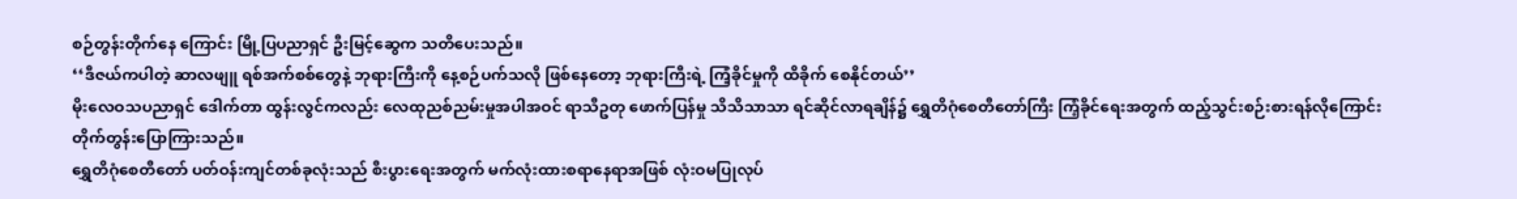စဉ်တွန်းတိုက်နေ ကြောင်း မြို့ပြပညာရှင် ဦးမြင့်ဆွေက သတိပေးသည်။
‘‘ဒီဇယ်ကပါတဲ့ ဆာလဖျူ ရစ်အက်စစ်တွေနဲ့ ဘုရားကြီးကို နေ့စဉ်ပက်သလို ဖြစ်နေတော့ ဘုရားကြီးရဲ့ ကြံ့ခိုင်မှုကို ထိခိုက် စေနိုင်တယ်’’
မိုးလေဝသပညာရှင် ဒေါက်တာ ထွန်းလွင်ကလည်း လေထုညစ်ညမ်းမှုအပါအဝင် ရာသီဥတု ဖောက်ပြန်မှု သိသိသာသာ ရင်ဆိုင်လာရချိန်၌ ရွှေတိဂုံစေတီတော်ကြီး ကြံ့ခိုင်ရေးအတွက် ထည့်သွင်းစဉ်းစားရန်လိုကြောင်း တိုက်တွန်းပြောကြားသည်။
ရွှေတိဂုံစေတီတော် ပတ်ဝန်းကျင်တစ်ခုလုံးသည် စီးပွားရေးအတွက် မက်လုံးထားစရာနေရာအဖြစ် လုံးဝမပြုလုပ်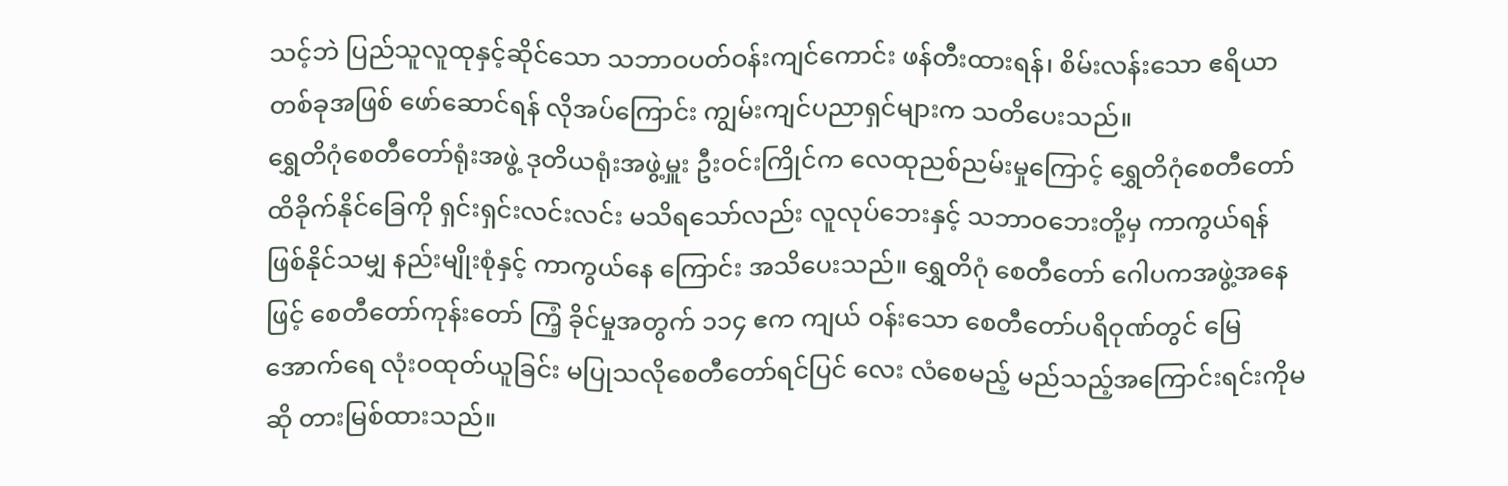သင့်ဘဲ ပြည်သူလူထုနှင့်ဆိုင်သော သဘာဝပတ်ဝန်းကျင်ကောင်း ဖန်တီးထားရန်၊ စိမ်းလန်းသော ဧရိယာတစ်ခုအဖြစ် ဖော်ဆောင်ရန် လိုအပ်ကြောင်း ကျွမ်းကျင်ပညာရှင်များက သတိပေးသည်။
ရွှေတိဂုံစေတီတော်ရုံးအဖွဲ့ ဒုတိယရုံးအဖွဲ့မှူး ဦးဝင်းကြိုင်က လေထုညစ်ညမ်းမှုကြောင့် ရွှေတိဂုံစေတီတော် ထိခိုက်နိုင်ခြေကို ရှင်းရှင်းလင်းလင်း မသိရသော်လည်း လူလုပ်ဘေးနှင့် သဘာဝဘေးတို့မှ ကာကွယ်ရန် ဖြစ်နိုင်သမျှ နည်းမျိုးစုံနှင့် ကာကွယ်နေ ကြောင်း အသိပေးသည်။ ရွှေတိဂုံ စေတီတော် ဂေါပကအဖွဲ့အနေ ဖြင့် စေတီတော်ကုန်းတော် ကြံ့ ခိုင်မှုအတွက် ၁၁၄ ဧက ကျယ် ဝန်းသော စေတီတော်ပရိဝုဏ်တွင် မြေအောက်ရေ လုံးဝထုတ်ယူခြင်း မပြုသလိုစေတီတော်ရင်ပြင် လေး လံစေမည့် မည်သည့်အကြောင်းရင်းကိုမဆို တားမြစ်ထားသည်။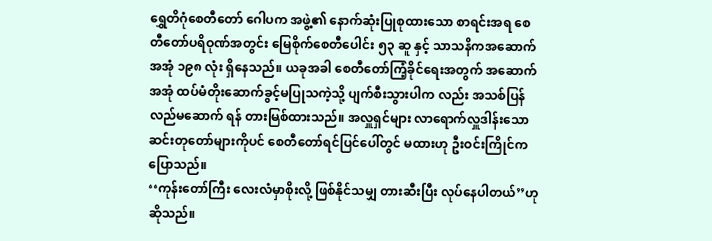ရွှေတိဂုံစေတီတော် ဂေါပက အဖွဲ့၏ နောက်ဆုံးပြုစုထားသော စာရင်းအရ စေတီတော်ပရိဝုဏ်အတွင်း မြေစိုက်စေတီပေါင်း ၅၃ ဆူ နှင့် သာသနိကအဆောက်အအုံ ၁၉၈ လုံး ရှိနေသည်။ ယခုအခါ စေတီတော်ကြံ့ခိုင်ရေးအတွက် အဆောက်အအုံ ထပ်မံတိုးဆောက်ခွင့်မပြုသကဲ့သို့ ပျက်စီးသွားပါက လည်း အသစ်ပြန်လည်မဆောက် ရန် တားမြစ်ထားသည်။ အလှူရှင်များ လာရောက်လှူဒါန်းသော ဆင်းတုတော်များကိုပင် စေတီတော်ရင်ပြင်ပေါ်တွင် မထားဟု ဦးဝင်းကြိုင်ကပြောသည်။
‘‘ကုန်းတော်ကြီး လေးလံမှာစိုးလို့ ဖြစ်နိုင်သမျှ တားဆီးပြီး လုပ်နေပါတယ်’’ဟု ဆိုသည်။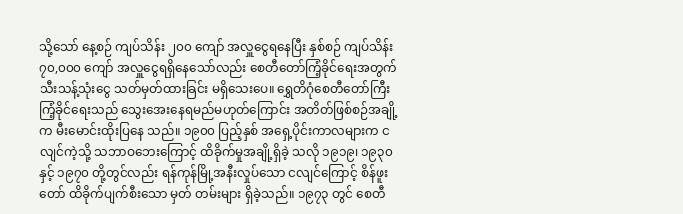သို့သော် နေ့စဉ် ကျပ်သိန်း ၂၀၀ ကျော် အလှူငွေရနေပြီး နှစ်စဉ် ကျပ်သိန်း ၇၀,၀၀၀ ကျော် အလှူငွေရရှိနေသော်လည်း စေတီတော်ကြံ့ခိုင်ရေးအတွက် သီးသန့်သုံးငွေ သတ်မှတ်ထားခြင်း မရှိသေးပေ။ ရွှေတိဂုံစေတီတော်ကြီး ကြံ့ခိုင်ရေးသည် သွေးအေးနေရမည်မဟုတ်ကြောင်း အတိတ်ဖြစ်စဉ်အချို့က မီးမောင်းထိုးပြနေ သည်။ ၁၉၀၀ ပြည့်နှစ် အရှေ့ပိုင်းကာလများက ငလျင်ကဲ့သို့ သဘာဝဘေးကြောင့် ထိခိုက်မှုအချို့ရှိခဲ့ သလို ၁၉၁၉၊ ၁၉၃၀ နှင့် ၁၉၇၀ တို့တွင်လည်း ရန်ကုန်မြို့အနီးလှုပ်သော ငလျင်ကြောင့် စိန်ဖူးတော် ထိခိုက်ပျက်စီးသော မှတ် တမ်းများ ရှိခဲ့သည်။ ၁၉၇၃ တွင် စေတီ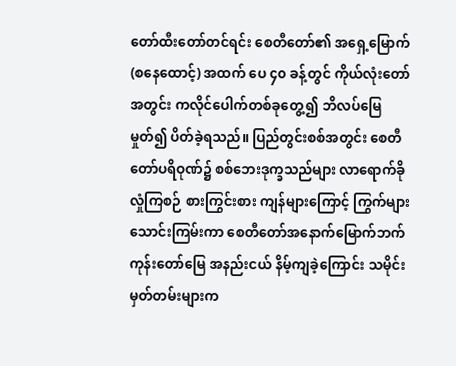တော်ထီးတော်တင်ရင်း စေတီတော်၏ အရှေ့မြောက် (စနေထောင့်) အထက် ပေ ၄၀ ခန့်တွင် ကိုယ်လုံးတော်အတွင်း ကလိုင်ပေါက်တစ်ခုတွေ့၍ ဘိလပ်မြေမှုတ်၍ ပိတ်ခဲ့ရသည်။ ပြည်တွင်းစစ်အတွင်း စေတီတော်ပရိဝုဏ်၌ စစ်ဘေးဒုက္ခသည်များ လာရောက်ခိုလှုံကြစဉ် စားကြွင်းစား ကျန်များကြောင့် ကြွက်များသောင်းကြမ်းကာ စေတီတော်အနောက်မြောက်ဘက် ကုန်းတော်မြေ အနည်းငယ် နိမ့်ကျခဲ့ကြောင်း သမိုင်းမှတ်တမ်းများက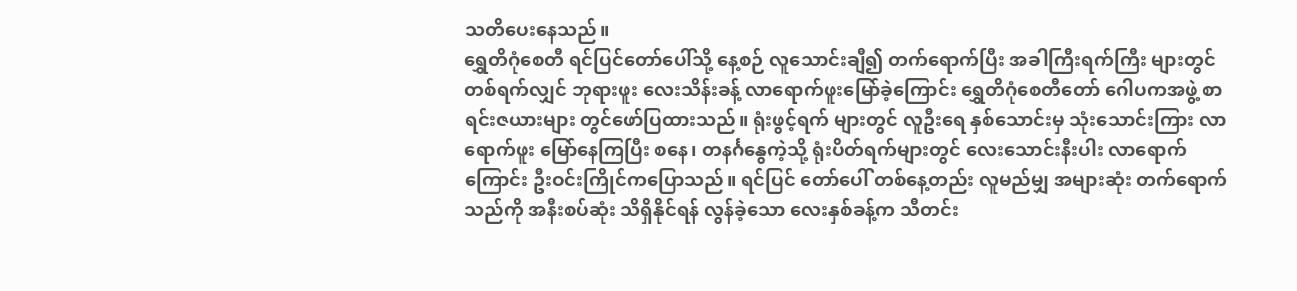သတိပေးနေသည်။
ရွှေတိဂုံစေတီ ရင်ပြင်တော်ပေါ်သို့ နေ့စဉ် လူသောင်းချီ၍ တက်ရောက်ပြီး အခါကြီးရက်ကြီး များတွင် တစ်ရက်လျှင် ဘုရားဖူး လေးသိန်းခန့် လာရောက်ဖူးမြော်ခဲ့ကြောင်း ရွှေတိဂုံစေတီတော် ဂေါပကအဖွဲ့ စာရင်းဇယားများ တွင်ဖော်ပြထားသည်။ ရုံးဖွင့်ရက် များတွင် လူဦးရေ နှစ်သောင်းမှ သုံးသောင်းကြား လာရောက်ဖူး မြော်နေကြပြီး စနေ၊ တနင်္ဂနွေကဲ့သို့ ရုံးပိတ်ရက်များတွင် လေးသောင်းနီးပါး လာရောက်ကြောင်း ဦးဝင်းကြိုင်ကပြောသည်။ ရင်ပြင် တော်ပေါ် တစ်နေ့တည်း လူမည်မျှ အများဆုံး တက်ရောက်သည်ကို အနီးစပ်ဆုံး သိရှိနိုင်ရန် လွန်ခဲ့သော လေးနှစ်ခန့်က သီတင်း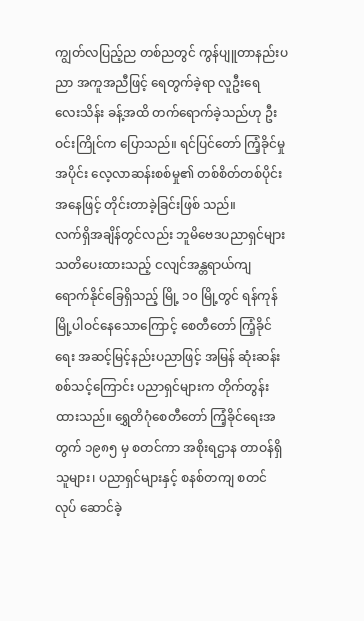ကျွတ်လပြည့်ည တစ်ညတွင် ကွန်ပျူတာနည်းပညာ အကူအညီဖြင့် ရေတွက်ခဲ့ရာ လူဦးရေ လေးသိန်း ခန့်အထိ တက်ရောက်ခဲ့သည်ဟု ဦးဝင်းကြိုင်က ပြောသည်။ ရင်ပြင်တော် ကြံ့ခိုင်မှုအပိုင်း လေ့လာဆန်းစစ်မှု၏ တစ်စိတ်တစ်ပိုင်းအနေဖြင့် တိုင်းတာခဲ့ခြင်းဖြစ် သည်။
လက်ရှိအချိန်တွင်လည်း ဘူမိဗေဒပညာရှင်များ သတိပေးထားသည့် ငလျင်အန္တရာယ်ကျ ရောက်နိုင်ခြေရှိသည့် မြို့ ၁၀ မြို့တွင် ရန်ကုန်မြို့ပါဝင်နေသောကြောင့် စေတီတော် ကြံ့ခိုင်ရေး အဆင့်မြင့်နည်းပညာဖြင့် အမြန် ဆုံးဆန်းစစ်သင့်ကြောင်း ပညာရှင်များက တိုက်တွန်းထားသည်။ ရွှေတိဂုံစေတီတော် ကြံ့ခိုင်ရေးအ တွက် ၁၉၈၅ မှ စတင်ကာ အစိုးရဌာန တာဝန်ရှိသူများ၊ ပညာရှင်များနှင့် စနစ်တကျ စတင်လုပ် ဆောင်ခဲ့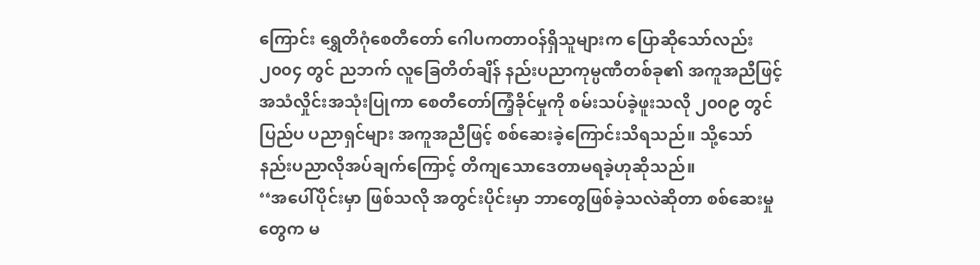ကြောင်း ရွှေတိဂုံစေတီတော် ဂေါပကတာဝန်ရှိသူများက ပြောဆိုသော်လည်း ၂၀၀၄ တွင် ညဘက် လူခြေတိတ်ချိန် နည်းပညာကုမ္ပဏီတစ်ခု၏ အကူအညီဖြင့် အသံလှိုင်းအသုံးပြုကာ စေတီတော်ကြံ့ခိုင်မှုကို စမ်းသပ်ခဲ့ဖူးသလို ၂၀၀၉ တွင် ပြည်ပ ပညာရှင်များ အကူအညီဖြင့် စစ်ဆေးခဲ့ကြောင်းသိရသည်။ သို့သော် နည်းပညာလိုအပ်ချက်ကြောင့် တိကျသောဒေတာမရခဲ့ဟုဆိုသည်။
‘‘အပေါ်ပိုင်းမှာ ဖြစ်သလို အတွင်းပိုင်းမှာ ဘာတွေဖြစ်ခဲ့သလဲဆိုတာ စစ်ဆေးမှုတွေက မ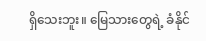ရှိသေးဘူး။ မြေသားတွေရဲ့ ခံနိုင်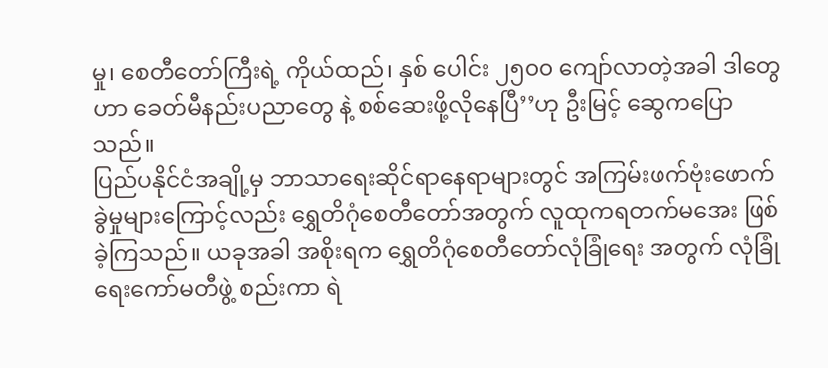မှု၊ စေတီတော်ကြီးရဲ့ ကိုယ်ထည်၊ နှစ် ပေါင်း ၂၅၀၀ ကျော်လာတဲ့အခါ ဒါတွေဟာ ခေတ်မီနည်းပညာတွေ နဲ့ စစ်ဆေးဖို့လိုနေပြီ’’ဟု ဦးမြင့် ဆွေကပြောသည်။
ပြည်ပနိုင်ငံအချို့မှ ဘာသာရေးဆိုင်ရာနေရာများတွင် အကြမ်းဖက်ဗုံးဖောက်ခွဲမှုများကြောင့်လည်း ရွှေတိဂုံစေတီတော်အတွက် လူထုကရတက်မအေး ဖြစ်ခဲ့ကြသည်။ ယခုအခါ အစိုးရက ရွှေတိဂုံစေတီတော်လုံခြုံရေး အတွက် လုံခြုံရေးကော်မတီဖွဲ့ စည်းကာ ရဲ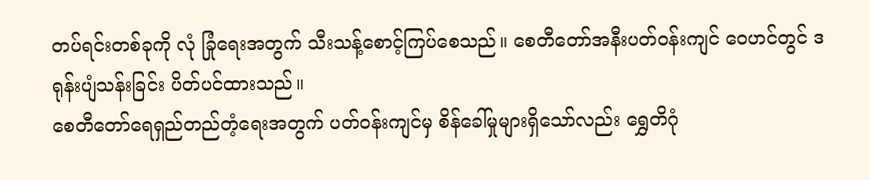တပ်ရင်းတစ်ခုကို လုံ ခြုံရေးအတွက် သီးသန့်စောင့်ကြပ်စေသည်။ စေတီတော်အနီးပတ်ဝန်းကျင် ဝေဟင်တွင် ဒရုန်းပျံသန်းခြင်း ပိတ်ပင်ထားသည်။
စေတီတော်ရေရှည်တည်တံ့ရေးအတွက် ပတ်ဝန်းကျင်မှ စိန်ခေါ်မှုများရှိသော်လည်း ရွှေတိဂုံ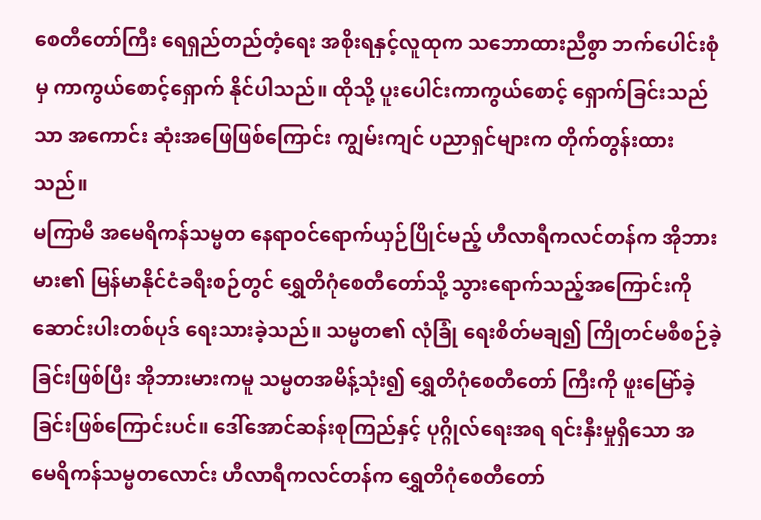စေတီတော်ကြီး ရေရှည်တည်တံ့ရေး အစိုးရနှင့်လူထုက သဘောထားညီစွာ ဘက်ပေါင်းစုံမှ ကာကွယ်စောင့်ရှောက် နိုင်ပါသည်။ ထိုသို့ ပူးပေါင်းကာကွယ်စောင့် ရှောက်ခြင်းသည်သာ အကောင်း ဆုံးအဖြေဖြစ်ကြောင်း ကျွမ်းကျင် ပညာရှင်များက တိုက်တွန်းထား သည်။
မကြာမီ အမေရိကန်သမ္မတ နေရာဝင်ရောက်ယှဉ်ပြိုင်မည့် ဟီလာရီကလင်တန်က အိုဘားမား၏ မြန်မာနိုင်ငံခရီးစဉ်တွင် ရွှေတိဂုံစေတီတော်သို့ သွားရောက်သည့်အကြောင်းကို ဆောင်းပါးတစ်ပုဒ် ရေးသားခဲ့သည်။ သမ္မတ၏ လုံခြုံ ရေးစိတ်မချ၍ ကြိုတင်မစီစဉ်ခဲ့ခြင်းဖြစ်ပြီး အိုဘားမားကမူ သမ္မတအမိန့်သုံး၍ ရွှေတိဂုံစေတီတော် ကြီးကို ဖူးမြော်ခဲ့ခြင်းဖြစ်ကြောင်းပင်။ ဒေါ်အောင်ဆန်းစုကြည်နှင့် ပုဂ္ဂိုလ်ရေးအရ ရင်းနှီးမှုရှိသော အ မေရိကန်သမ္မတလောင်း ဟီလာရီကလင်တန်က ရွှေတိဂုံစေတီတော်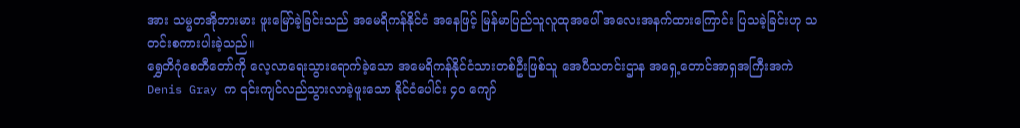အား သမ္မတအိုဘားမား ဖူးမြော်ခဲ့ခြင်းသည် အမေရိကန်နိုင်ငံ အနေဖြင့် မြန်မာပြည်သူလူထုအပေါ် အလေးအနက်ထားကြောင်း ပြသခဲ့ခြင်းဟု သတင်းစကားပါးခဲ့သည်။
ရွှေတိဂုံစေတီတော်ကို လေ့လာရေးသွားရောက်ခဲ့သော အမေရိကန်နိုင်ငံသားတစ်ဦးဖြစ်သူ အေပီသတင်းဌာန အရှေ့တောင်အာရှအကြီးအကဲ Denis Gray က ၎င်းကျင်လည်သွားလာခဲ့ဖူးသော နိုင်ငံပေါင်း ၄၀ ကျော်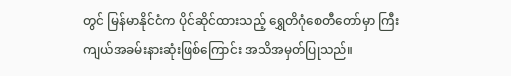တွင် မြန်မာနိုင်ငံက ပိုင်ဆိုင်ထားသည့် ရွှေတိဂုံစေတီတော်မှာ ကြီးကျယ်အခမ်းနားဆုံးဖြစ်ကြောင်း အသိအမှတ်ပြုသည်။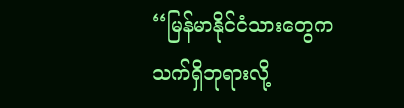‘‘မြန်မာနိုင်ငံသားတွေက သက်ရှိဘုရားလို့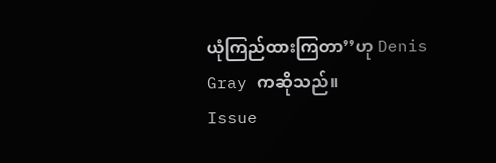ယုံကြည်ထားကြတာ’’ဟု Denis Gray ကဆိုသည်။
Issue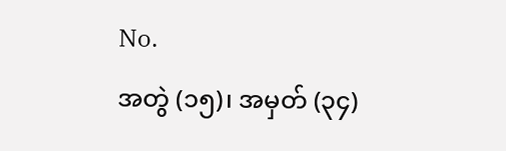No.
အတွဲ (၁၅)၊ အမှတ် (၃၄)